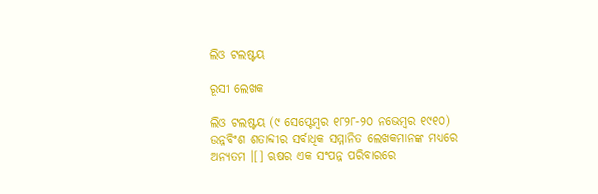ଲିଓ ଟଲଷ୍ଟୟ

ରୂସୀ ଲେଖକ

ଲିଓ ଟଲଷ୍ଟୟ (୯ ସେପ୍ଟେମ୍ବର ୧୮୨୮-୨୦ ନଭେମ୍ବର ୧୯୧୦) ଉନ୍ନବିଂଶ ଶତାବ୍ଦୀର ସର୍ବାଧିକ ସମ୍ମାନିତ ଲେଖକମାନଙ୍କ ମଧ୍ୟରେ ଅନ୍ୟତମ ।[] ଋଷର ଏକ ସଂପନ୍ନ ପରିବାରରେ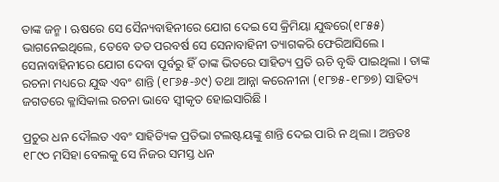ତାଙ୍କ ଜନ୍ମ । ଋଷରେ ସେ ସୈନ୍ୟବାହିନୀରେ ଯୋଗ ଦେଇ ସେ କ୍ରିମିୟା ଯୁଦ୍ଧରେ(୧୮୫୫) ଭାଗନେଇଥିଲେ, ତେବେ ତତ ପରବର୍ଷ ସେ ସେନାବାହିନୀ ତ୍ୟାଗକରି ଫେରିଆସିଲେ । ସେନାବାହିନୀରେ ଯୋଗ ଦେବା ପୂର୍ବରୁ ହିଁ ତାଙ୍କ ଭିତରେ ସାହିତ୍ୟ ପ୍ରତି ଋଚି ବୃଦ୍ଧି ପାଇଥିଲା । ତାଙ୍କ ରଚନା ମଧ୍ୟରେ ଯୁଦ୍ଧ ଏବଂ ଶାନ୍ତି (୧୮୬୫-୬୯) ତଥା ଆନ୍ନା କରେନୀନା (୧୮୭୫-୧୮୭୭) ସାହିତ୍ୟ ଜଗତରେ କ୍ଳାସିକାଲ ରଚନା ଭାବେ ସ୍ୱୀକୃତ ହୋଇସାରିଛି ।

ପ୍ରଚୁର ଧନ ଦୌଲତ ଏବଂ ସାହିତ୍ୟିକ ପ୍ରତିଭା ଟଲଷ୍ଟୟଙ୍କୁ ଶାନ୍ତି ଦେଇ ପାରି ନ ଥିଲା । ଅନ୍ତତଃ ୧୮୯୦ ମସିହା ବେଲକୁ ସେ ନିଜର ସମସ୍ତ ଧନ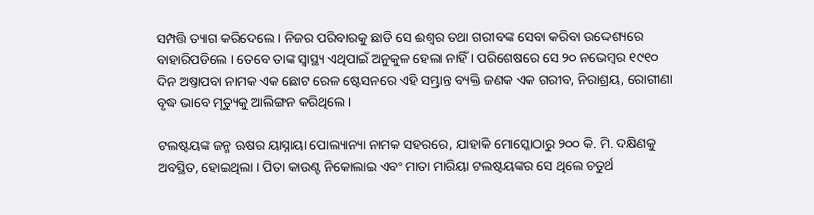ସମ୍ପତ୍ତି ତ୍ୟାଗ କରିଦେଲେ । ନିଜର ପରିବାରକୁ ଛାଡି ସେ ଈଶ୍ୱର ତଥା ଗରୀବଙ୍କ ସେବା କରିବା ଉଦ୍ଦେଶ୍ୟରେ ବାହାରିପଡିଲେ । ତେବେ ତାଙ୍କ ସ୍ୱାସ୍ଥ୍ୟ ଏଥିପାଇଁ ଅନୁକୁଳ ହେଲା ନାହିଁ । ପରିଶେଷରେ ସେ ୨୦ ନଭେମ୍ବର ୧୯୧୦ ଦିନ ଅଷ୍ତାପବା ନାମକ ଏକ ଛୋଟ ରେଳ ଷ୍ଟେସନରେ ଏହି ସମ୍ଭ୍ରାନ୍ତ ବ୍ୟକ୍ତି ଜଣକ ଏକ ଗରୀବ, ନିରାଶ୍ରୟ, ରୋଗୀଣା ବୃଦ୍ଧ ଭାବେ ମୃତ୍ୟୁକୁ ଆଲିଙ୍ଗନ କରିଥିଲେ ।

ଟଲଷ୍ଟୟଙ୍କ ଜନ୍ମ ଋଷର ୟାସ୍ନାୟା ପୋଲ୍ୟାନ୍ୟା ନାମକ ସହରରେ, ଯାହାକି ମୋସ୍କୋଠାରୁ ୨୦୦ କି. ମି. ଦକ୍ଷିଣକୁ ଅବସ୍ଥିତ, ହୋଇଥିଲା । ପିତା କାଉଣ୍ଟ ନିକୋଲାଇ ଏବଂ ମାତା ମାରିୟା ଟଲଷ୍ଟୟଙ୍କର ସେ ଥିଲେ ଚତୁର୍ଥ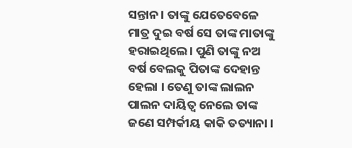ସନ୍ତାନ । ତାଙ୍କୁ ଯେତେବେଳେ ମାତ୍ର ଦୁଇ ବର୍ଷ ସେ ତାଙ୍କ ମାତାଙ୍କୁ ହରାଇଥିଲେ । ପୁଣି ତାଙ୍କୁ ନଅ ବର୍ଷ ବେଲକୁ ପିତାଙ୍କ ଦେହାନ୍ତ ହେଲା । ତେଣୁ ତାଙ୍କ ଲାଲନ ପାଲନ ଦାୟିତ୍ୱ ନେଲେ ତାଙ୍କ ଜଣେ ସମ୍ପର୍କୀୟ କାକି ତତ୍ୟାନା ।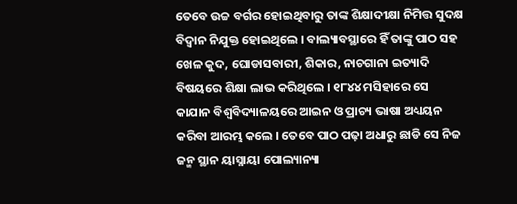ତେବେ ଉଚ୍ଚ ବର୍ଗର ହୋଇଥିବାରୁ ତାଙ୍କ ଶିକ୍ଷାଦୀକ୍ଷା ନିମିତ୍ତ ସୁଦକ୍ଷ ବିଦ୍ୱାନ ନିଯୁକ୍ତ ହୋଇଥିଲେ । ବାଲ୍ୟାବସ୍ଥାରେ ହିଁ ତାଙ୍କୁ ପାଠ ସହ ଖେଳ କୁଦ, ଘୋଡାସବାରୀ, ଶିକାର, ନାଚଗାନା ଇତ୍ୟାଦି ବିଷୟରେ ଶିକ୍ଷା ଲାଭ କରିଥିଲେ । ୧୮୪୪ ମସିହାରେ ସେ କାଯାନ ବିଶ୍ୱବିଦ୍ୟାଳୟରେ ଆଇନ ଓ ପ୍ରାଚ୍ୟ ଭାଷା ଅଧ୍ୟୟନ କରିବା ଆରମ୍ଭ କଲେ । ତେବେ ପାଠ ପଢ଼ା ଅଧାରୁ ଛାଡି ସେ ନିଜ ଜନ୍ମ ସ୍ଥାନ ୟାସ୍ନାୟା ପୋଲ୍ୟାନ୍ୟା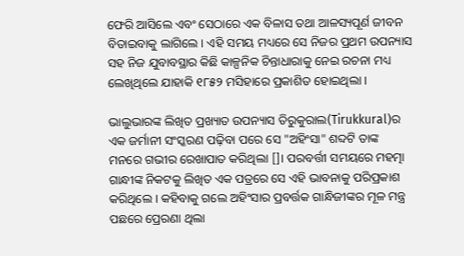ଫେରି ଆସିଲେ ଏବଂ ସେଠାରେ ଏକ ବିଳାସ ତଥା ଆଳସ୍ୟପୂର୍ଣ ଜୀବନ ବିତାଇବାକୁ ଲାଗିଲେ । ଏହି ସମୟ ମଧ୍ୟରେ ସେ ନିଜର ପ୍ରଥମ ଉପନ୍ୟାସ ସହ ନିଜ ଯୁବାବସ୍ଥାର କିଛି କାଳ୍ପନିକ ଚିନ୍ତାଧାରାକୁ ନେଇ ରଚନା ମଧ୍ୟ ଲେଖିଥିଲେ ଯାହାକି ୧୮୫୨ ମସିହାରେ ପ୍ରକାଶିତ ହୋଇଥିଲା ।

ଭାଲୁଭାରଙ୍କ ଲିଖିତ ପ୍ରଖ୍ୟାତ ଉପନ୍ୟାସ ତିରୁକୁରାଲ(Tirukkural)ର ଏକ ଜର୍ମାନୀ ସଂସ୍କରଣ ପଢ଼ିବା ପରେ ସେ "ଅହିଂସା" ଶବ୍ଦଟି ତାଙ୍କ ମନରେ ଗଭୀର ରେଖାପାତ କରିଥିଲା []। ପରବର୍ତ୍ତୀ ସମୟରେ ମହତ୍ମା ଗାନ୍ଧୀଙ୍କ ନିକଟକୁ ଲିଖିତ ଏକ ପତ୍ରରେ ସେ ଏହି ଭାବନାକୁ ପରିପ୍ରକାଶ କରିଥିଲେ । କହିବାକୁ ଗଲେ ଅହିଂସାର ପ୍ରବର୍ତ୍ତକ ଗାନ୍ଧିଜୀଙ୍କର ମୂଳ ମନ୍ତ୍ର ପଛରେ ପ୍ରେରଣା ଥିଲା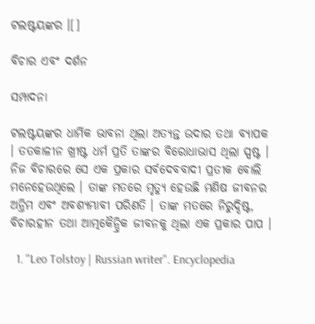ଟଲଷ୍ଟୟଙ୍କର ।[]

ବିଚାର ଏବଂ ଦର୍ଶନ

ସମ୍ପାଦନା

ଟଲଷ୍ଟୟଙ୍କର ଧାର୍ମିକ ଭାବନା ଥିଲା ଅତ୍ୟନ୍ତ ଉଦାର ତଥା ବ୍ୟାପକ । ତତକାଳୀନ ଖ୍ରୀଷ୍ଟ ଧର୍ମ ପ୍ରତି ତାଙ୍କର ବିରୋଧାଭାସ ଥିଲା ସ୍ପଷ୍ଟ । ନିଜ ବିଚାରରେ ସେ ଏକ ପ୍ରକାର ସର୍ବଦେବବାଦୀ ପ୍ରତୀକ ବୋଲି ମନେହେଉଥିଲେ । ତାଙ୍କ ମତରେ ମୃତ୍ୟୁ ହେଉଛି ମଣିଷ ଜୀବନର ଅନ୍ତିମ ଏବଂ ଅବଶ୍ୟମ୍ଭାବୀ ପରିଣତି । ତାଙ୍କ ମତରେ ନିରୁଦ୍ଦିଷ୍ଟ, ବିଚାରହୀନ ତଥା ଆତ୍ମକୈନ୍ଦ୍ରିକ ଜୀବନକୁ ଥିଲା ଏକ ପ୍ରକାର ପାପ ।

  1. "Leo Tolstoy | Russian writer". Encyclopedia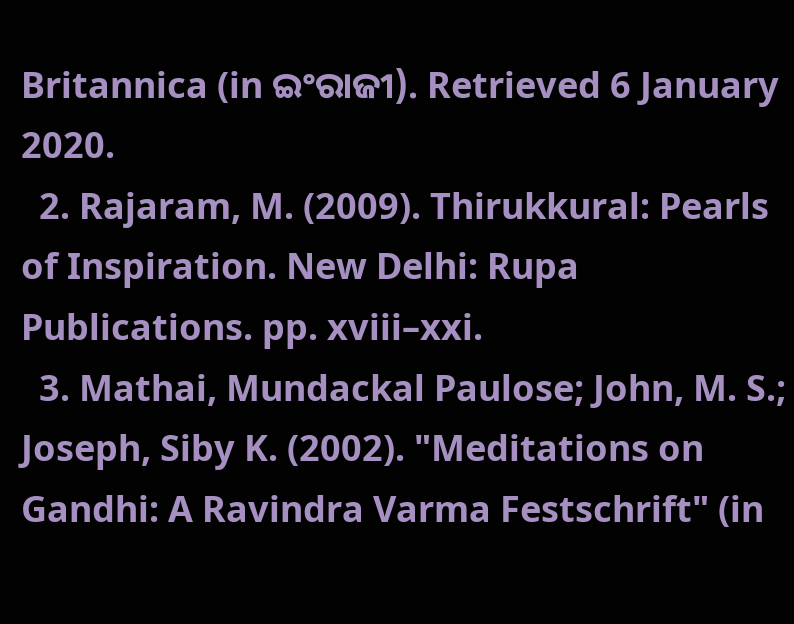Britannica (in ଇଂରାଜୀ). Retrieved 6 January 2020.
  2. Rajaram, M. (2009). Thirukkural: Pearls of Inspiration. New Delhi: Rupa Publications. pp. xviii–xxi.
  3. Mathai, Mundackal Paulose; John, M. S.; Joseph, Siby K. (2002). "Meditations on Gandhi: A Ravindra Varma Festschrift" (in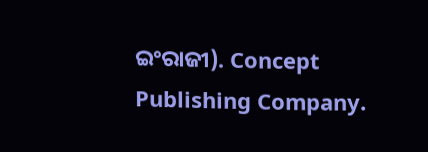ଇଂରାଜୀ). Concept Publishing Company.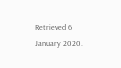Retrieved 6 January 2020.